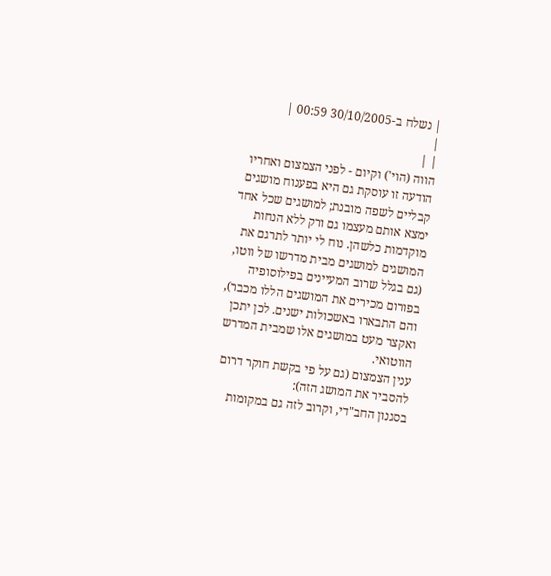| נשלח ב-30/10/2005 00:59 |
|
| |
הווה (הוי') וקיום - לפני הצמצום ואחריו
הודעה זו עוסקת גם היא בפענוח מושגים קבליים לשפה מובנת; למושגים שכל אחד ימצא אותם מעצמו גם ורק ללא הנחות מוקדמות כלשהן. נוח לי יותר לתרגם את המושגים למושגים מבית מדרשו של ווטו, (גם בגלל שרוב המעיינים בפילוסופיה בפורום מכירים את המושגים הללו מכבר), והם התבארו באשכולות ישנים. לכן יתכן ואקצר מעט במושגים אלו שמבית המדרש הווטואי.
ענין הצמצום (גם על פי בקשת חוקר דרום להסביר את המושג הזה):
בסגנון החב"די, וקרוב לזה גם במקומות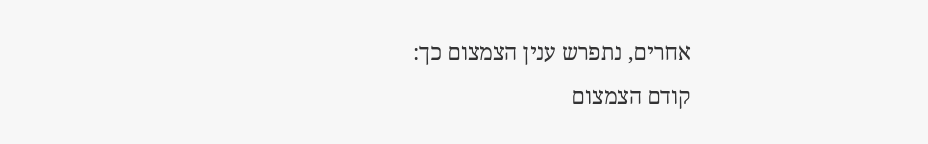אחרים, נתפרש ענין הצמצום כך:
קודם הצמצום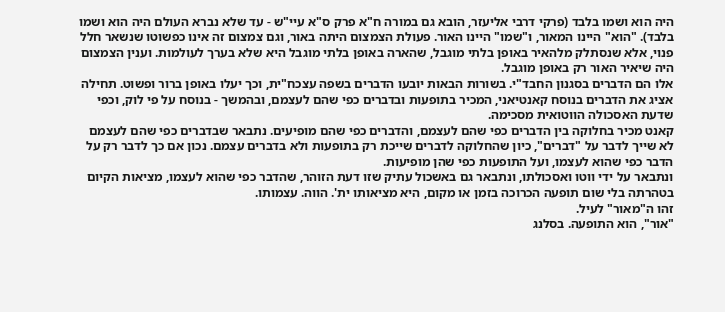היה הוא ושמו בלבד (פרקי דרבי אליעזר, הובא גם במורה ח"א פרק ס"א עיי"ש - עד שלא נברא העולם היה הוא ושמו בלבד). "הוא" היינו המאור, ו"שמו" היינו האור. פעולת הצמצום היתה באור, וגם צמצום זה אינו כפשוטו שנשאר חלל פנוי, אלא שנסתלק מלהאיר באופן בלתי מוגבל, שהארה באופן בלתי מוגבל היא שלא בערך לעולמות. וענין הצמצום היה שיאיר האור רק באופן מוגבל.
אלו הם הדברים בסגנון החבד"י. בשורות הבאות יובעו הדברים בשפה עצכח"ית, וכך יעלו באופן ברור ופשוט. תחילה אציג את הדברים בנוסח קאנטיאני, המכיר בתופעות ובדברים כפי שהם לעצמם, ובהמשך - בנוסח על פי לוק, וכפי שדעת האסכולה הווטואית מסכימה.
קאנט מכיר בחלוקה בין הדברים כפי שהם לעצמם, והדברים כפי שהם מופיעים. נתבאר שבדברים כפי שהם לעצמם לא שייך לדבר על "דברים", כיון שהחלוקה לדברים שייכת רק בתופעות ולא בדברים עצמם. נכון אם כך לדבר רק על הדבר כפי שהוא לעצמו, ועל התופעות כפי שהן מופיעות.
ונתבאר על ידי ווטו ואסכולתו, ונתבאר גם באשכול עתיק שזו דעת הזוהר, שהדבר כפי שהוא לעצמו, מציאות הקיום בטהרתה בלי שום תופעה הכרוכה בזמן או מקום, היא מציאותו ית'. הווה. עצמותו.
זהו ה"מאור" לעיל.
"אור", הוא התופעה. בסלנג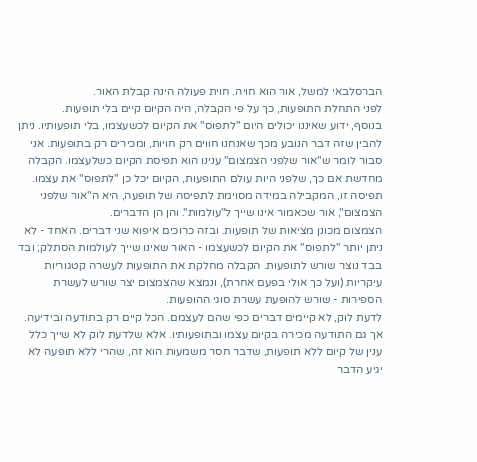הברסלבאי למשל, אור הוא חויה. חוית פעולה הינה קבלת האור.
לפני התחלת התופעות, כך על פי הקבלה, היה הקיום קיים בלי תופעות.
בנוסף, ידוע שאיננו יכולים היום "לתפוס" את הקיום לכשעצמו, בלי תופעותיו. ניתן להבין שזה דבר הנובע מכך שאנחנו חווים רק חויות, ומכירים רק בתופעות. אני סבור לומר ש"אור שלפני הצמצום" ענינו הוא תפיסת הקיום כשלעצמו. הקבלה מחדשת אם כך, שלפני היות עולם התופעות, הקיום יכל כן "לתפוס" את עצמו. תפיסה זו, המקבילה במידה מסוימת לתפיסה של תופעה, היא ה"אור שלפני הצמצום", אור שכאמור אינו שייך ל"עולמות". והן הן הדברים.
הצמצום מכונן מציאות של תופעות. ובזה כרוכים איפוא שני דברים. האחד - לא ניתן יותר "לתפוס" את הקיום לכשעצמו - האור שאינו שייך לעולמות הסתלק; ובד בבד נוצר שורש לתופעות. הקבלה מחלקת את התופעות לעשרה קטגוריות עיקריות (ועל כך אולי בפעם אחרת), ונמצא שהצמצום יצר שורש לעשרת הספירות - שורש להופעת עשרת סוגי ההופעות.
לדעת לוק, לא קיימים דברים כפי שהם לעצמם. הכל קיים רק בתודעה ובידיעה. אך גם התודעה מכירה בקיום עצמו ובתופעותיו. אלא שלדעת לוק לא שייך כלל ענין של קיום ללא תופעות, שדבר חסר משמעות הוא זה, שהרי ללא תופעה לא יגיע הדבר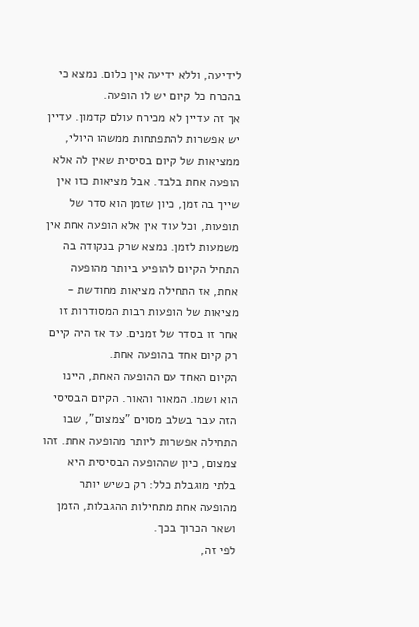לידיעה, וללא ידיעה אין כלום. נמצא כי בהכרח כל קיום יש לו הופעה.
אך זה עדיין לא מכירח עולם קדמון. עדיין יש אפשרות להתפתחות ממשהו היולי, ממציאות של קיום בסיסית שאין לה אלא הופעה אחת בלבד. אבל מציאות כזו אין שייך בה זמן, כיון שזמן הוא סדר של תופעות, וכל עוד אין אלא הופעה אחת אין משמעות לזמן. נמצא שרק בנקודה בה התחיל הקיום להופיע ביותר מהופעה אחת, אז התחילה מציאות מחודשת - מציאות של הופעות רבות המסודרות זו אחר זו בסדר של זמנים. עד אז היה קיים רק קיום אחד בהופעה אחת.
הקיום האחד עם ההופעה האחת, היינו הוא ושמו. המאור והאור. הקיום הבסיסי הזה עבר בשלב מסוים "צמצום", שבו התחילה אפשרות ליותר מהופעה אחת. זהו צמצום, כיון שההופעה הבסיסית היא בלתי מוגבלת כלל: רק כשיש יותר מהופעה אחת מתחילות ההגבלות, הזמן ושאר הכרוך בכך.
לפי זה,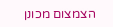הצמצום מכונן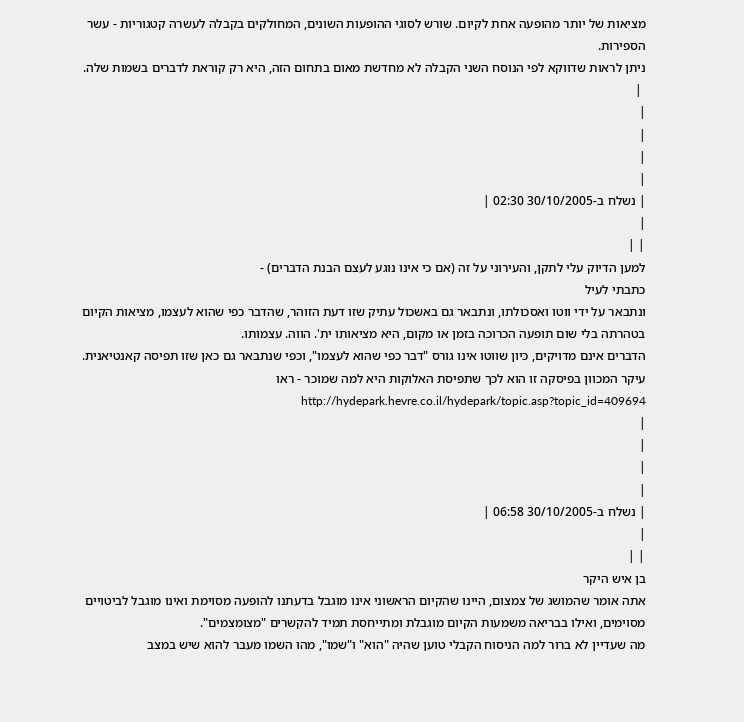מציאות של יותר מהופעה אחת לקיום. שורש לסוגי ההופעות השונים, המחולקים בקבלה לעשרה קטגוריות - עשר הספירות.
ניתן לראות שדווקא לפי הנוסח השני הקבלה לא מחדשת מאום בתחום הזה, היא רק קוראת לדברים בשמות שלה.
 |
|
|
|
|
| נשלח ב-30/10/2005 02:30 |
|
| |
למען הדיוק עלי לתקן, והעירוני על זה (אם כי אינו נוגע לעצם הבנת הדברים) -
כתבתי לעיל
ונתבאר על ידי ווטו ואסכולתו, ונתבאר גם באשכול עתיק שזו דעת הזוהר, שהדבר כפי שהוא לעצמו, מציאות הקיום בטהרתה בלי שום תופעה הכרוכה בזמן או מקום, היא מציאותו ית'. הווה. עצמותו.
הדברים אינם מדויקים, כיון שווטו אינו גורס "דבר כפי שהוא לעצמו", וכפי שנתבאר גם כאן שזו תפיסה קאנטיאנית. עיקר המכוון בפיסקה זו הוא לכך שתפיסת האלוקות היא למה שמוכר - ראו http://hydepark.hevre.co.il/hydepark/topic.asp?topic_id=409694
|
|
|
|
| נשלח ב-30/10/2005 06:58 |
|
| |
בן איש היקר
אתה אומר שהמושג של צמצום, היינו שהקיום הראשוני אינו מוגבל בדעתנו להופעה מסוימת ואינו מוגבל לביטויים מסוימים, ואילו בבריאה משמעות הקיום מוגבלת ומתייחסת תמיד להקשרים "מצומצמים".
מה שעדיין לא ברור למה הניסוח הקבלי טוען שהיה "הוא" ו"שמו", מהו השמו מעבר להוא שיש במצב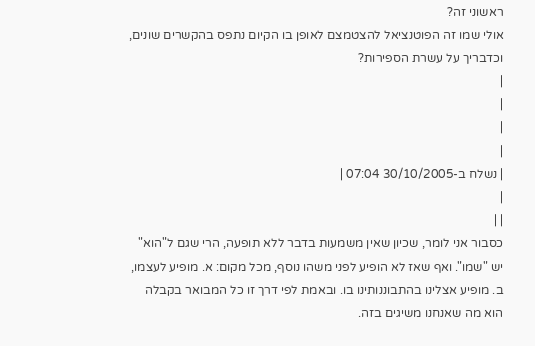ראשוני זה?
אולי שמו זה הפוטנציאל להצטמצם לאופן בו הקיום נתפס בהקשרים שונים, וכדבריך על עשרת הספירות?
|
|
|
|
| נשלח ב-30/10/2005 07:04 |
|
| |
כסבור אני לומר, שכיון שאין משמעות בדבר ללא תופעה, הרי שגם ל"הוא" יש "שמו". ואף שאז לא הופיע לפני משהו נוסף, מכל מקום: א. מופיע לעצמו, ב. מופיע אצלינו בהתבוננותינו בו. ובאמת לפי דרך זו כל המבואר בקבלה הוא מה שאנחנו משיגים בזה.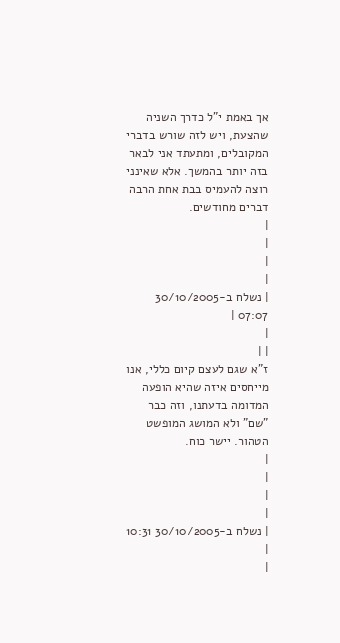אך באמת י"ל כדרך השניה שהצעת, ויש לזה שורש בדברי המקובלים, ומתעתד אני לבאר בזה יותר בהמשך. אלא שאינני רוצה להעמיס בבת אחת הרבה דברים מחודשים.
|
|
|
|
| נשלח ב-30/10/2005 07:07 |
|
| |
ז"א שגם לעצם קיום כללי, אנו מייחסים איזה שהיא הופעה המדומה בדעתנו, וזה כבר "שם" ולא המושג המופשט הטהור. יישר כוח.
|
|
|
|
| נשלח ב-30/10/2005 10:31 |
|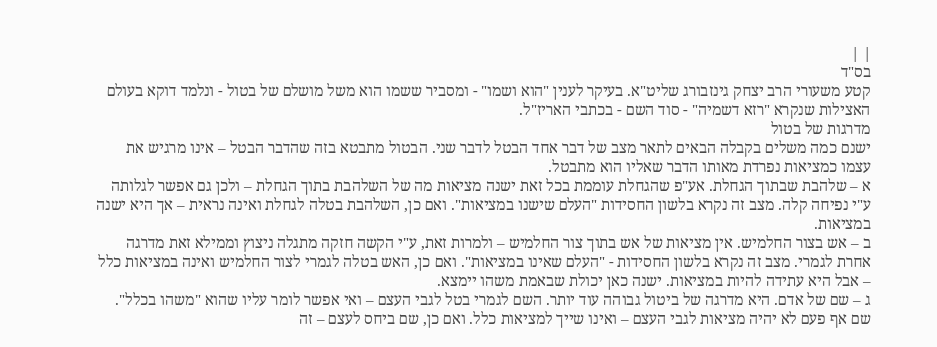| |
בס"ד
קטע משעורי הרב יצחק גינזבורג שליט"א. בעיקר לענין "הוא ושמו" - ומסביר ששמו הוא משל מושלם של בטול - ונלמד דוקא בעולם האצילות שנקרא "רזא דשמיה" - סוד השם - בכתבי האריז"ל.
מדרגות של בטול
ישנם כמה משלים בקבלה הבאים לתאר מצב של דבר אחד הבטל לדבר שני. הבטול מתבטא בזה שהדבר הבטל – אינו מרגיש את עצמו כמציאות נפרדת מאותו הדבר שאליו הוא מתבטל.
א – שלהבת שבתוך הגחלת. אע"פ שהגחלת עוממת בכל זאת ישנה מציאות מה של השלהבת בתוך הגחלת – ולכן גם אפשר לגלותה ע"י נפיחה קלה. מצב זה נקרא בלשון החסידות "העלם שישנו במציאות". ואם כן, השלהבת בטלה לגחלת ואינה נראית – אך היא ישנה במציאות.
ב – אש בצור החלמיש. אין מציאות של אש בתוך צור החלמיש – ולמרות זאת, ע"י הקשה חזקה מתגלה ניצוץ וממילא זאת מדרגה אחרת לגמרי. מצב זה נקרא בלשון החסידות - "העלם שאינו במציאות". ואם כן, האש בטלה לגמרי לצור החלמיש ואינה במציאות כלל – אבל היא עתידה להיות במציאות. ישנה כאן יכולת שבאמת משהו יימצא.
ג – שם של אדם. היא מדרגה של ביטול גבוהה עוד יותר. השם לגמרי בטל לגבי העצם – ואי אפשר לומר עליו שהוא "משהו בכלל". שם אף פעם לא יהיה מציאות לגבי העצם – ואינו שייך למציאות כלל. ואם כן, שם ביחס לעצם – זה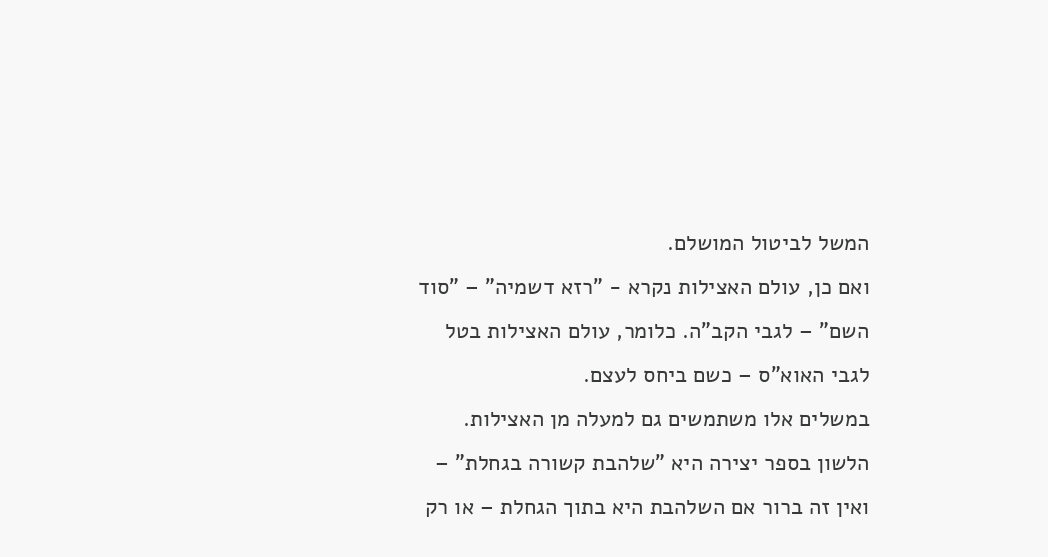המשל לביטול המושלם.
ואם כן, עולם האצילות נקרא - "רזא דשמיה" – "סוד השם" – לגבי הקב"ה. כלומר, עולם האצילות בטל לגבי האוא"ס – כשם ביחס לעצם.
במשלים אלו משתמשים גם למעלה מן האצילות. הלשון בספר יצירה היא "שלהבת קשורה בגחלת" – ואין זה ברור אם השלהבת היא בתוך הגחלת – או רק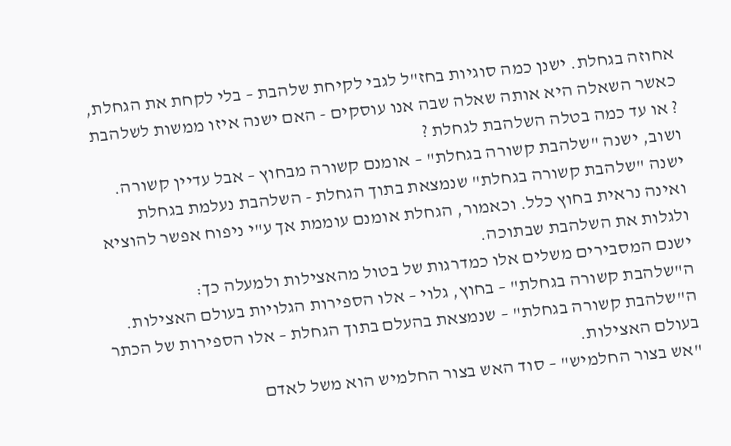אחוזה בגחלת. ישנן כמה סוגיות בחז"ל לגבי לקיחת שלהבת – בלי לקחת את הגחלת, כאשר השאלה היא אותה שאלה שבה אנו עוסקים - האם ישנה איזו ממשות לשלהבת ? או עד כמה בטלה השלהבת לגחלת ?
ושוב, ישנה "שלהבת קשורה בגחלת" – אומנם קשורה מבחוץ – אבל עדיין קשורה. ישנה "שלהבת קשורה בגחלת" שנמצאת בתוך הגחלת - השלהבת נעלמת בגחלת ואינה נראית בחוץ כלל. וכאמור, הגחלת אומנם עוממת אך ע"י ניפוח אפשר להוציא ולגלות את השלהבת שבתוכה.
ישנם המסבירים משלים אלו כמדרגות של בטול מהאצילות ולמעלה כך:
ה"שלהבת קשורה בגחלת" – בחוץ, גלוי – אלו הספירות הגלויות בעולם האצילות.
ה"שלהבת קשורה בגחלת" – שנמצאת בהעלם בתוך הגחלת – אלו הספירות של הכתר בעולם האצילות.
"אש בצור החלמיש" – סוד האש בצור החלמיש הוא משל לאדם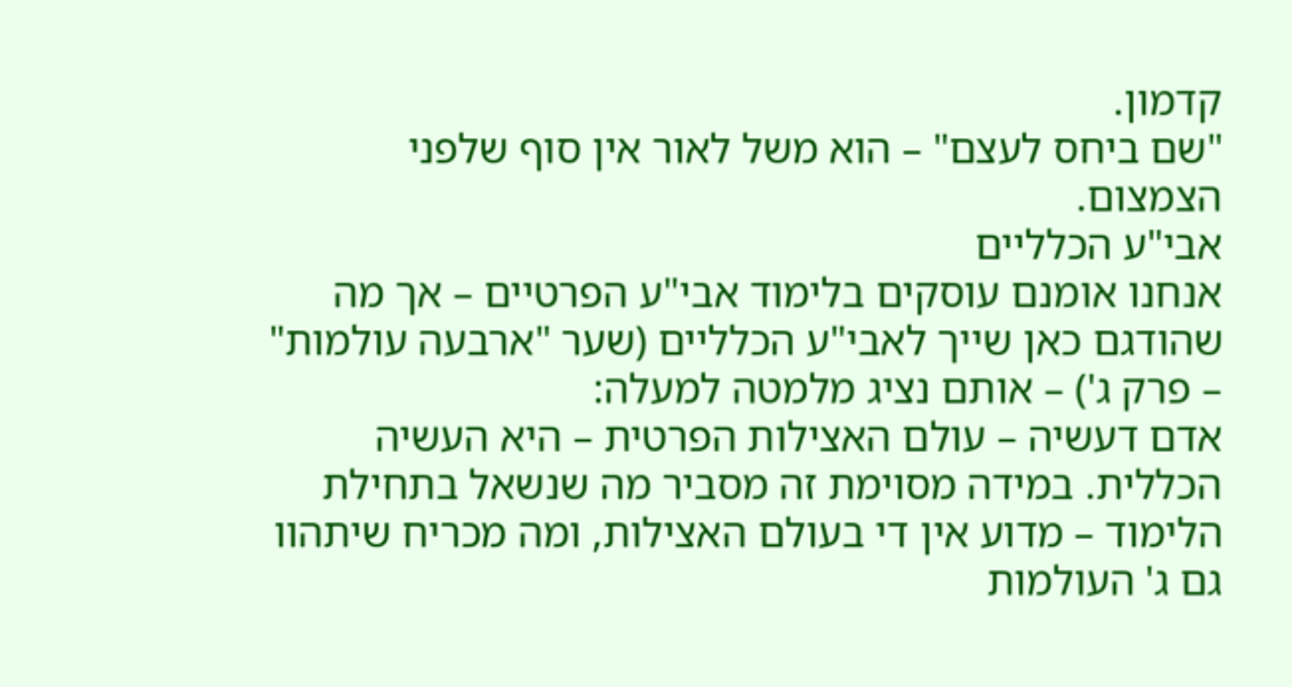קדמון.
"שם ביחס לעצם" – הוא משל לאור אין סוף שלפני הצמצום.
אבי"ע הכלליים
אנחנו אומנם עוסקים בלימוד אבי"ע הפרטיים – אך מה שהודגם כאן שייך לאבי"ע הכלליים (שער "ארבעה עולמות" – פרק ג') – אותם נציג מלמטה למעלה:
אדם דעשיה – עולם האצילות הפרטית – היא העשיה הכללית. במידה מסוימת זה מסביר מה שנשאל בתחילת הלימוד – מדוע אין די בעולם האצילות, ומה מכריח שיתהוו גם ג' העולמות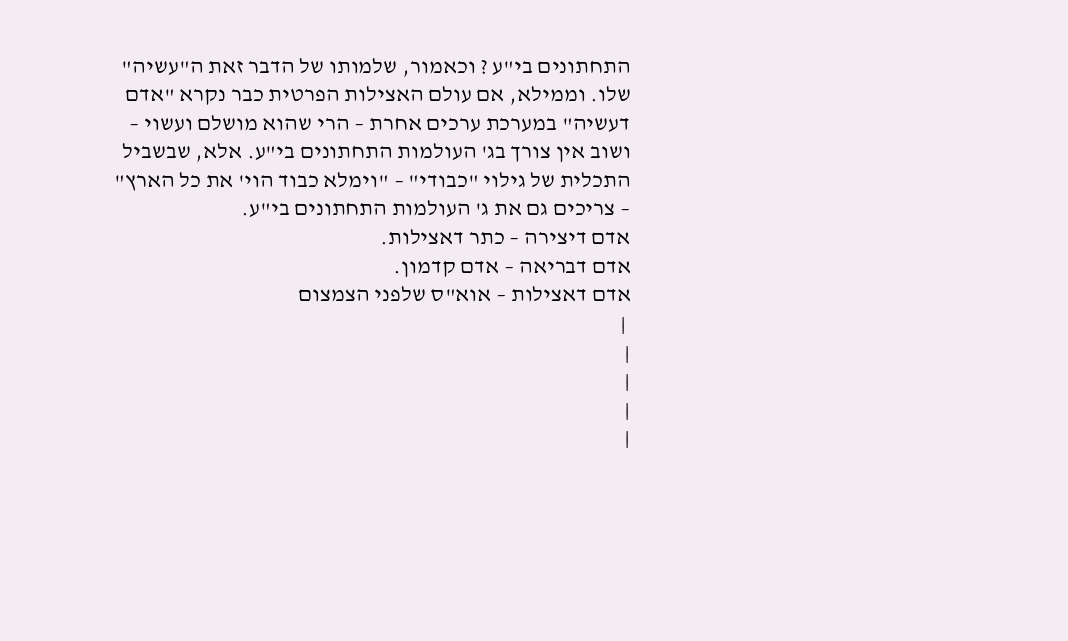התחתונים בי"ע ? וכאמור, שלמותו של הדבר זאת ה"עשיה" שלו. וממילא, אם עולם האצילות הפרטית כבר נקרא "אדם דעשיה" במערכת ערכים אחרת – הרי שהוא מושלם ועשוי – ושוב אין צורך בג' העולמות התחתונים בי"ע. אלא, שבשביל התכלית של גילוי "כבודי" – "וימלא כבוד הוי' את כל הארץ" – צריכים גם את ג' העולמות התחתונים בי"ע.
אדם דיצירה – כתר דאצילות.
אדם דבריאה – אדם קדמון.
אדם דאצילות – אוא"ס שלפני הצמצום
 |
|
|
|
|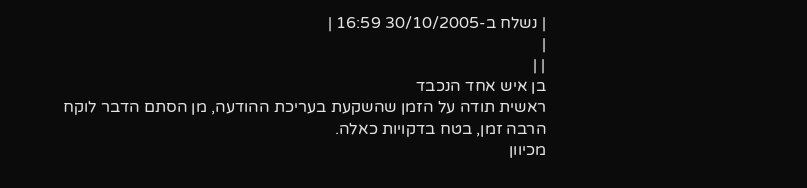| נשלח ב-30/10/2005 16:59 |
|
| |
בן איש אחד הנכבד
ראשית תודה על הזמן שהשקעת בעריכת ההודעה, מן הסתם הדבר לוקח הרבה זמן, בטח בדקויות כאלה.
מכיוון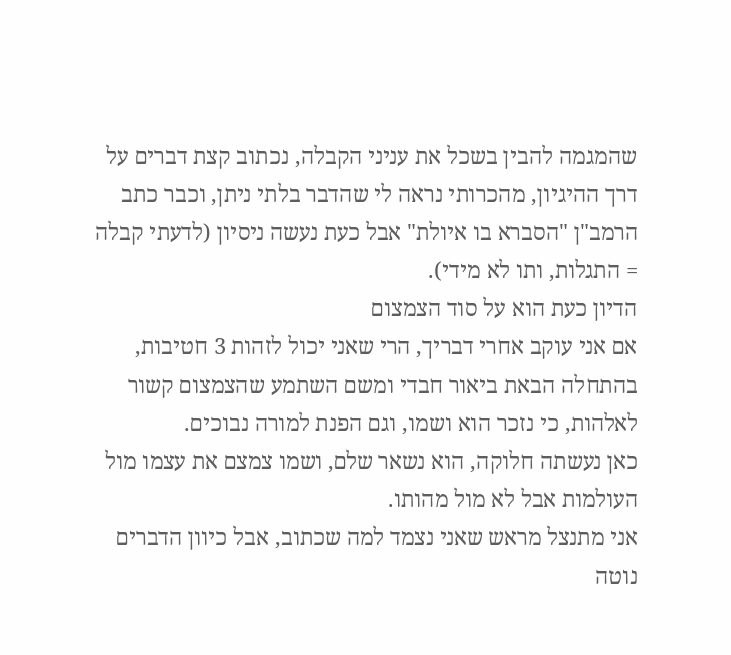שהמגמה להבין בשכל את עניני הקבלה, נכתוב קצת דברים על דרך ההיגיון, מהכרותי נראה לי שהדבר בלתי ניתן, וכבר כתב הרמב"ן "הסברא בו איולת" אבל כעת נעשה ניסיון (לדעתי קבלה = התגלות, ותו לא מידי).
הדיון כעת הוא על סוד הצמצום
אם אני עוקב אחרי דבריך, הרי שאני יכול לזהות 3 חטיבות, בהתחלה הבאת ביאור חבדי ומשם השתמע שהצמצום קשור לאלהות, כי נזכר הוא ושמו, וגם הפנת למורה נבוכים.
כאן נעשתה חלוקה, הוא נשאר שלם, ושמו צמצם את עצמו מול העולמות אבל לא מול מהותו.
אני מתנצל מראש שאני נצמד למה שכתוב, אבל כיוון הדברים נוטה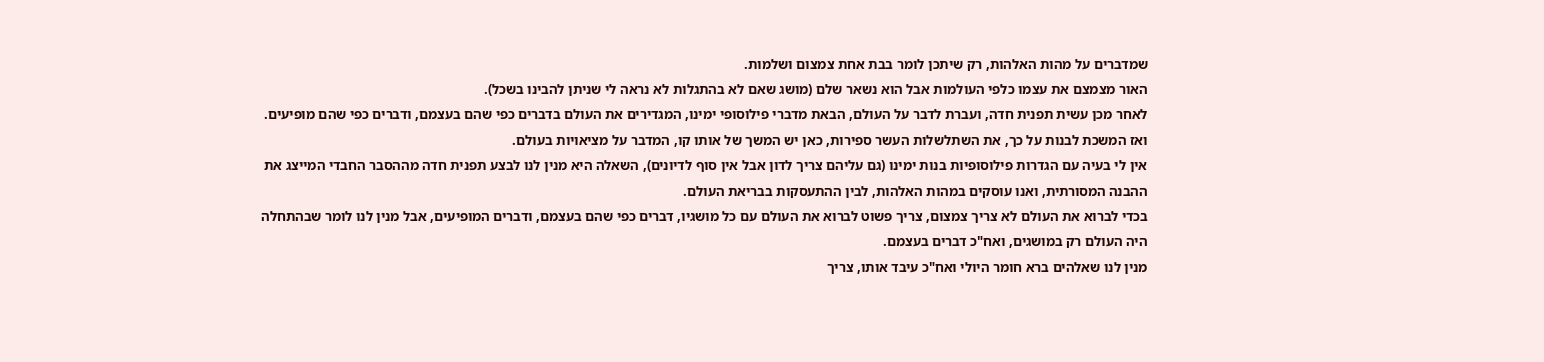שמדברים על מהות האלהות, רק שיתכן לומר בבת אחת צמצום ושלמות.
האור מצמצם את עצמו כלפי העולמות אבל הוא נשאר שלם (מושג שאם לא בהתגלות לא נראה לי שניתן להבינו בשכל).
לאחר מכן עשית תפנית חדה, ועברת לדבר על העולם, הבאת מדברי פילוסופי ימינו, המגדירים את העולם בדברים כפי שהם בעצמם, ודברים כפי שהם מופיעים.
ואז המשכת לבנות על כך, את השתלשלות העשר ספירות, כאן יש המשך של אותו קו, המדבר על מציאויות בעולם.
אין לי בעיה עם הגדרות פילוסופיות בנות ימינו (גם עליהם צריך לדון אבל אין סוף לדיונים), השאלה היא מנין לנו לבצע תפנית חדה מההסבר החבדי המייצג את ההבנה המסורתית, ואנו עוסקים במהות האלהות, לבין ההתעסקות בבריאת העולם.
בכדי לברוא את העולם לא צריך צמצום, צריך פשוט לברוא את העולם עם כל מושגיו, דברים כפי שהם בעצמם, ודברים המופיעים, אבל מנין לנו לומר שבהתחלה היה העולם רק במושגים, ואח"כ דברים בעצמם.
מנין לנו שאלהים ברא חומר היולי ואח"כ עיבד אותו, צריך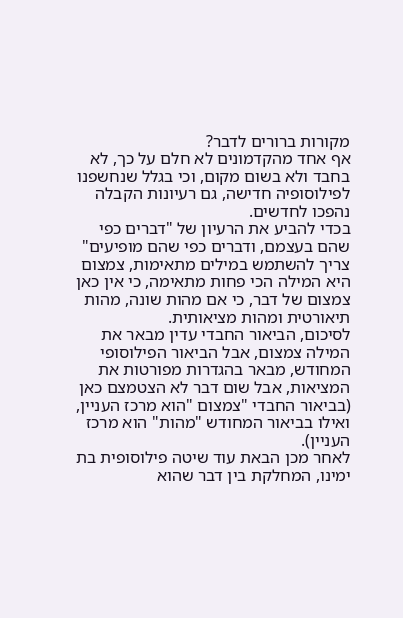מקורות ברורים לדבר?
אף אחד מהקדמונים לא חלם על כך, לא בחבד ולא בשום מקום, וכי בגלל שנחשפנו לפילוסופיה חדישה, גם רעיונות הקבלה נהפכו לחדשים.
בכדי להביע את הרעיון של "דברים כפי שהם בעצמם, ודברים כפי שהם מופיעים" צריך להשתמש במילים מתאימות, צמצום היא המילה הכי פחות מתאימה, כי אין כאן צמצום של דבר, כי אם מהות שונה, מהות תיאורטית ומהות מציאותית.
לסיכום, הביאור החבדי עדין מבאר את המילה צמצום, אבל הביאור הפילוסופי המחודש, מבאר בהגדרות מפורטות את המציאות, אבל שום דבר לא הצטמצם כאן (בביאור החבדי "צמצום "הוא מרכז העניין, ואילו בביאור המחודש "מהות" הוא מרכז העניין).
לאחר מכן הבאת עוד שיטה פילוסופית בת ימינו, המחלקת בין דבר שהוא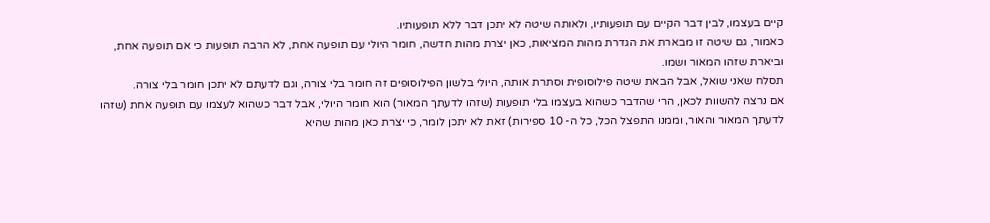קיים בעצמו, לבין דבר הקיים עם תופעותיו, ולאותה שיטה לא יתכן דבר ללא תופעותיו.
כאמור, גם שיטה זו מבארת את הגדרת מהות המציאות, כאן יצרת מהות חדשה, חומר היולי עם תופעה אחת, לא הרבה תופעות כי אם תופעה אחת, וביארת שזהו המאור ושמו.
תסלח שאני שואל, אבל הבאת שיטה פילוסופית וסתרת אותה, היולי בלשון הפילוסופים זה חומר בלי צורה, וגם לדעתם לא יתכן חומר בלי צורה.
אם נרצה להשוות לכאן, הרי שהדבר כשהוא בעצמו בלי תופעות (שזהו לדעתך המאור) הוא חומר היולי, אבל דבר כשהוא לעצמו עם תופעה אחת (שזהו לדעתך המאור והאור, וממנו התפצל הכל, כל ה- 10 ספירות) זאת לא יתכן לומר, כי יצרת כאן מהות שהיא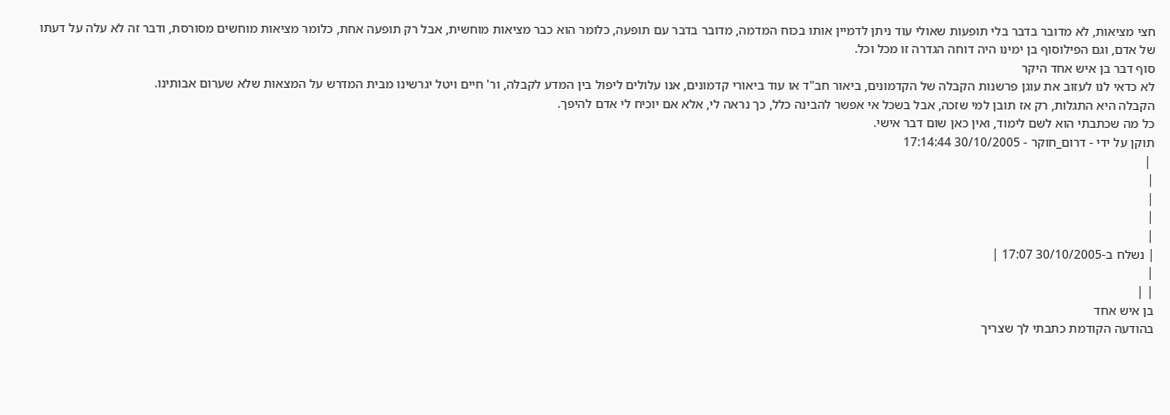חצי מציאות, לא מדובר בדבר בלי תופעות שאולי עוד ניתן לדמיין אותו בכוח המדמה, מדובר בדבר עם תופעה, כלומר הוא כבר מציאות מוחשית, אבל רק תופעה אחת, כלומר מציאות מוחשים מסורסת, ודבר זה לא עלה על דעתו של אדם, וגם הפילוסוף בן ימינו היה דוחה הגדרה זו מכל וכל.
סוף דבר בן איש אחד היקר
לא כדאי לנו לעזוב את עוגן פרשנות הקבלה של הקדמונים, ביאור חב"ד או עוד ביאורי קדמונים, אנו עלולים ליפול בין המדע לקבלה, ור' חיים ויטל יגרשינו מבית המדרש על המצאות שלא שערום אבותינו.
הקבלה היא התגלות, רק אז תובן למי שזכה, אבל בשכל אי אפשר להבינה כלל, כך נראה לי, אלא אם יוכיח לי אדם להיפך.
כל מה שכתבתי הוא לשם לימוד, ואין כאן שום דבר אישי.
תוקן על ידי - דרום_חוקר - 30/10/2005 17:14:44
 |
|
|
|
|
| נשלח ב-30/10/2005 17:07 |
|
| |
בן איש אחד
בהודעה הקודמת כתבתי לך שצריך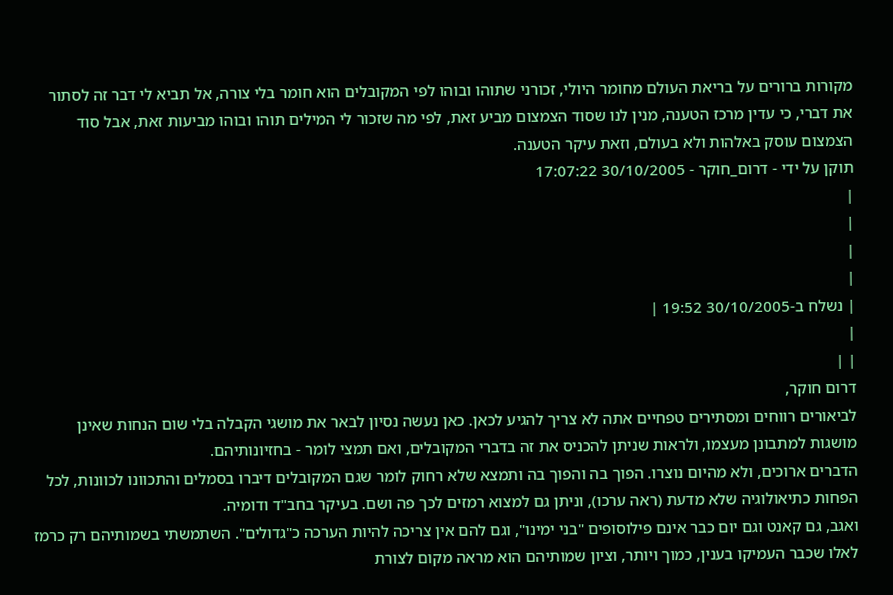מקורות ברורים על בריאת העולם מחומר היולי, זכורני שתוהו ובוהו לפי המקובלים הוא חומר בלי צורה, אל תביא לי דבר זה לסתור את דברי, כי עדין מרכז הטענה, מנין לנו שסוד הצמצום מביע זאת, לפי מה שזכור לי המילים תוהו ובוהו מביעות זאת, אבל סוד הצמצום עוסק באלהות ולא בעולם, וזאת עיקר הטענה.
תוקן על ידי - דרום_חוקר - 30/10/2005 17:07:22
|
|
|
|
| נשלח ב-30/10/2005 19:52 |
|
| |
דרום חוקר,
לביאורים רווחים ומסתירים טפחיים אתה לא צריך להגיע לכאן. כאן נעשה נסיון לבאר את מושגי הקבלה בלי שום הנחות שאינן מושגות למתבונן מעצמו, ולראות שניתן להכניס את זה בדברי המקובלים, ואם תמצי לומר - בחזיונותיהם.
הדברים ארוכים, ולא מהיום נוצרו. הפוך בה והפוך בה ותמצא שלא רחוק לומר שגם המקובלים דיברו בסמלים והתכוונו לכוונות, לכל הפחות כתיאולוגיה שלא מדעת (ראה ערכו), וניתן גם למצוא רמזים לכך פה ושם. בעיקר בחב"ד ודומיה.
ואגב, גם קאנט וגם יום כבר אינם פילוסופים "בני ימינו", וגם להם אין צריכה להיות הערכה כ"גדולים". השתמשתי בשמותיהם רק כרמז לאלו שכבר העמיקו בענין, כמוך ויותר, וציון שמותיהם הוא מראה מקום לצורת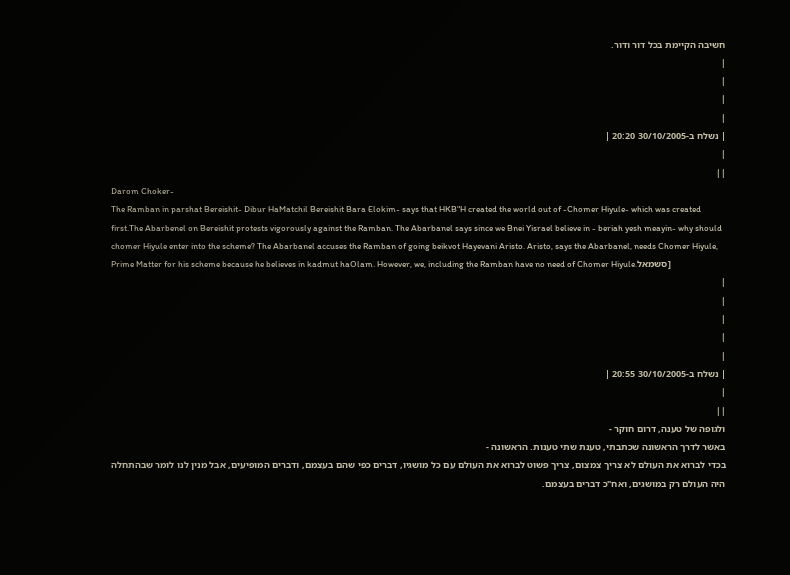חשיבה הקיימת בכל דור ודור.
|
|
|
|
| נשלח ב-30/10/2005 20:20 |
|
| |
Darom Choker-
The Ramban in parshat Bereishit- Dibur HaMatchil Bereishit Bara Elokim- says that HKB"H created the world out of -Chomer Hiyule- which was created first.The Abarbenel on Bereishit protests vigorously against the Ramban. The Abarbanel says since we Bnei Yisrael believe in - beriah yesh meayin- why should chomer Hiyule enter into the scheme? The Abarbanel accuses the Ramban of going beikvot Hayevani Aristo. Aristo, says the Abarbanel, needs Chomer Hiyule, Prime Matter for his scheme because he believes in kadmut haOlam. However, we, including the Ramban have no need of Chomer Hiyule.סשמאל]
|
|
|
|
|
| נשלח ב-30/10/2005 20:55 |
|
| |
ולגופה של טענה, דרום חוקר -
באשר לדרך הראשונה שכתבתי, טענת שתי טענות. הראשונה -
בכדי לברוא את העולם לא צריך צמצום, צריך פשוט לברוא את העולם עם כל מושגיו, דברים כפי שהם בעצמם, ודברים המופיעים, אבל מנין לנו לומר שבהתחלה היה העולם רק במושגים, ואח"כ דברים בעצמם.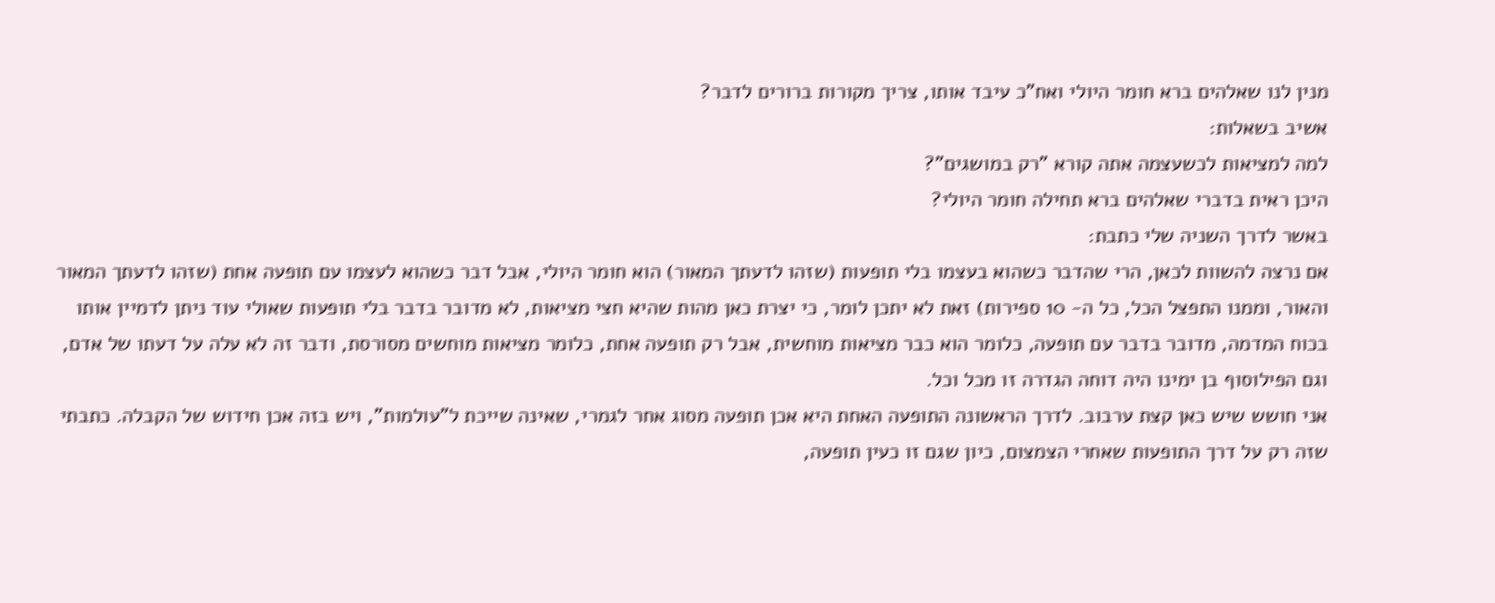מנין לנו שאלהים ברא חומר היולי ואח"כ עיבד אותו, צריך מקורות ברורים לדבר?
אשיב בשאלות:
למה למציאות לכשעצמה אתה קורא "רק במושגים"?
היכן ראית בדברי שאלהים ברא תחילה חומר היולי?
באשר לדרך השניה שלי כתבת:
אם נרצה להשוות לכאן, הרי שהדבר כשהוא בעצמו בלי תופעות (שזהו לדעתך המאור) הוא חומר היולי, אבל דבר כשהוא לעצמו עם תופעה אחת (שזהו לדעתך המאור והאור, וממנו התפצל הכל, כל ה- 10 ספירות) זאת לא יתכן לומר, כי יצרת כאן מהות שהיא חצי מציאות, לא מדובר בדבר בלי תופעות שאולי עוד ניתן לדמיין אותו בכוח המדמה, מדובר בדבר עם תופעה, כלומר הוא כבר מציאות מוחשית, אבל רק תופעה אחת, כלומר מציאות מוחשים מסורסת, ודבר זה לא עלה על דעתו של אדם, וגם הפילוסוף בן ימינו היה דוחה הגדרה זו מכל וכל.
אני חושש שיש כאן קצת ערבוב. לדרך הראשונה התופעה האחת היא אכן תופעה מסוג אחר לגמרי, שאינה שייכת ל"עולמות", ויש בזה אכן חידוש של הקבלה. כתבתי שזה רק על דרך התופעות שאחרי הצמצום, כיון שגם זו כעין תופעה,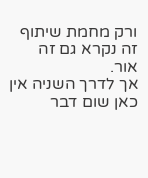ורק מחמת שיתוף זה נקרא גם זה אור.
אך לדרך השניה אין כאן שום דבר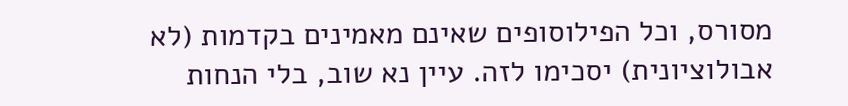מסורס, וכל הפילוסופים שאינם מאמינים בקדמות (לא אבולוציונית) יסכימו לזה. עיין נא שוב, בלי הנחות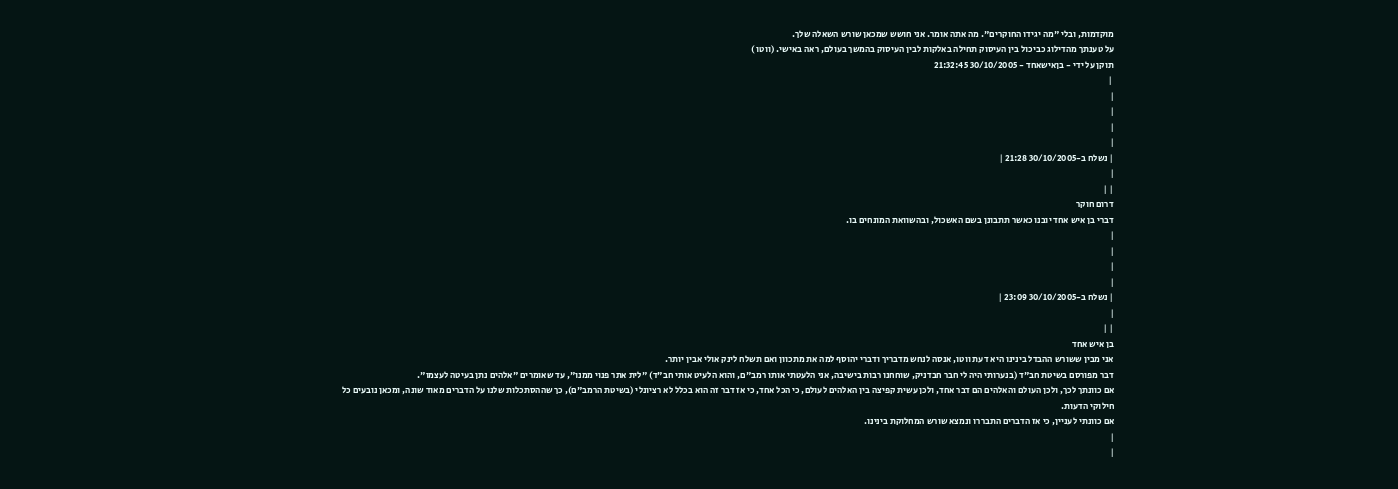מוקדמות, ובלי "מה יגידו החוקרים". מה אתה אומר. אני חושש שמכאן שורש השאלה שלך.
על טענתך מהדילוג כביכול בין העיסוק תחילה באלקות לבין העיסוק בהמשך בעולם, ראה באישי. (ווטו )
תוקן על ידי - בןאישאחד - 30/10/2005 21:32:45
 |
|
|
|
|
| נשלח ב-30/10/2005 21:28 |
|
| |
דרום חוקר
דברי בן איש אחד יובנו כאשר תתבונן בשם האשכול, ובהשוואת המונחים בו.
|
|
|
|
| נשלח ב-30/10/2005 23:09 |
|
| |
בן איש אחד
אני מבין ששורש ההבדל בינינו היא דעת ווטו, אנסה לנחש מדבריך ודברי יהוסף למה את מתכוון ואם תשלח לינק אולי אבין יותר.
דבר מפורסם בשיטת חב"ד (בנערותי היה לי חבר חבדניק, שוחחנו רבות בישיבה, אני הלעטתי אותו רמב"ם, והוא הלעיט אותי חב"ד) "לית אתר פנוי ממנו", עד שאומרים "אלהים נתן בעיטה לעצמו".
אם כוונתך לכך, ולכן העולם והאלהים הם דבר אחד, ולכן עשית קפיצה בין האלהים לעולם, כי הכל אחד, כי אז דבר זה הוא בכלל לא רציונלי (בשיטת הרמב"ם), כך שההסתכלות שלנו על הדברים מאוד שונה, ומכאן נובעים כל חילוקי הדעות.
אם כוונתי לעניין, כי אז הדברים התבררו ונמצא שורש המחלוקת בינינו.
|
|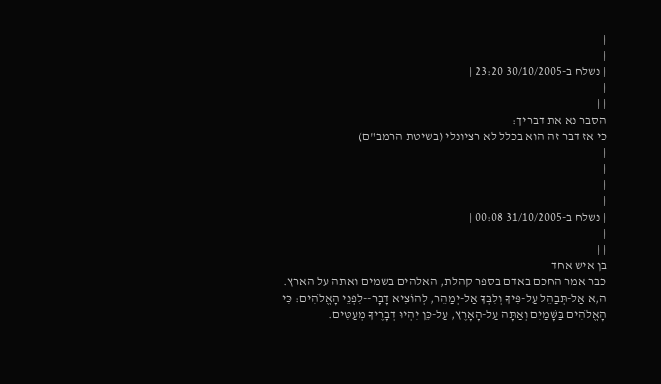|
|
| נשלח ב-30/10/2005 23:20 |
|
| |
הסבר נא את דבריך:
כי אז דבר זה הוא בכלל לא רציונלי (בשיטת הרמב"ם)
|
|
|
|
| נשלח ב-31/10/2005 00:08 |
|
| |
בן איש אחד
כבר אמר החכם באדם בספר קהלת, האלהים בשמים ואתה על הארץ.
ה,א אַל-תְּבַהֵל עַל-פִּיךָ וְלִבְּךָ אַל-יְמַהֵר, לְהוֹצִיא דָבָר--לִפְנֵי הָאֱלֹהִים: כִּי הָאֱלֹהִים בַּשָּׁמַיִם וְאַתָּה עַל-הָאָרֶץ, עַל-כֵּן יִהְיוּ דְבָרֶיךָ מְעַטִּים.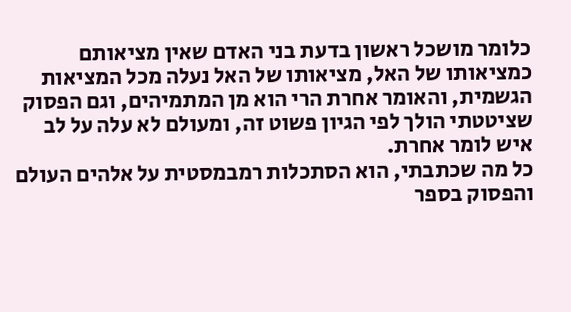כלומר מושכל ראשון בדעת בני האדם שאין מציאותם כמציאותו של האל, מציאותו של האל נעלה מכל המציאות הגשמית, והאומר אחרת הרי הוא מן המתמיהים, וגם הפסוק שציטטתי הולך לפי הגיון פשוט זה, ומעולם לא עלה על לב איש לומר אחרת.
כל מה שכתבתי, הוא הסתכלות רמבמסטית על אלהים העולם והפסוק בספר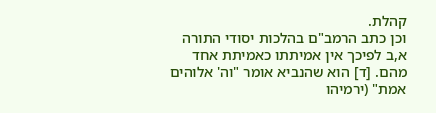קהלת.
וכן כתב הרמב"ם בהלכות יסודי התורה
א,ב לפיכך אין אמיתתו כאמיתת אחד מהם. [ד] הוא שהנביא אומר "וה' אלוהים אמת" (ירמיהו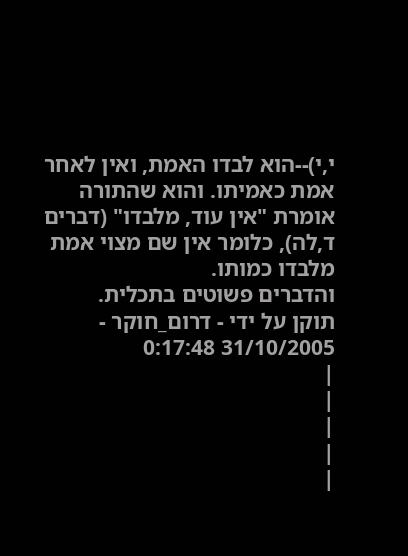י,י)--הוא לבדו האמת, ואין לאחר אמת כאמיתו. והוא שהתורה אומרת "אין עוד, מלבדו" (דברים ד,לה), כלומר אין שם מצוי אמת מלבדו כמותו.
והדברים פשוטים בתכלית.
תוקן על ידי - דרום_חוקר - 31/10/2005 0:17:48
|
|
|
|
|